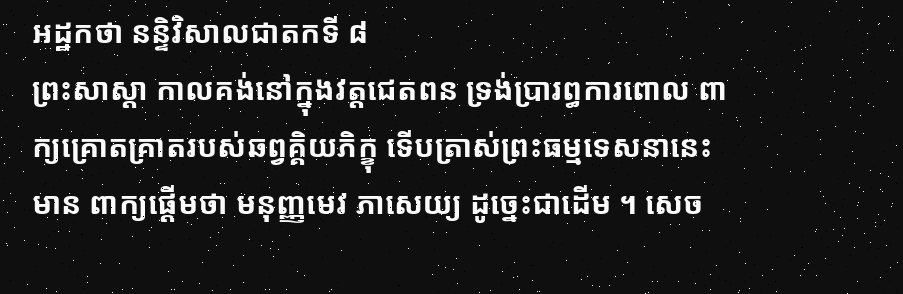អដ្ឋកថា នន្ទិវិសាលជាតកទី ៨
ព្រះសាស្តា កាលគង់នៅក្នុងវត្តជេតពន ទ្រង់ប្រារព្ធការពោល ពាក្យគ្រោតគ្រាតរបស់ឆព្វគ្គិយភិក្ខុ ទើបត្រាស់ព្រះធម្មទេសនានេះ មាន ពាក្យផ្តើមថា មនុញ្ញមេវ ភាសេយ្យ ដូច្នេះជាដើម ។ សេច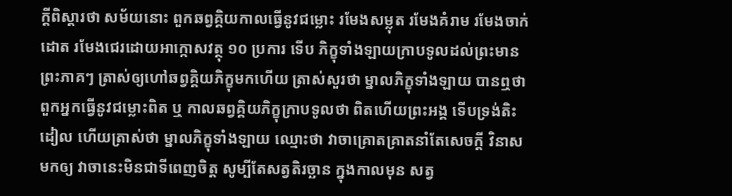ក្តីពិស្តារថា សម័យនោះ ពួកឆព្វគ្គិយកាលធ្វើនូវជម្លោះ រមែងសម្លុត រមែងគំរាម រមែងចាក់ដោត រមែងជេរដោយអាក្កោសវត្ថុ ១០ ប្រការ ទើប ភិក្ខុទាំងឡាយក្រាបទូលដល់ព្រះមានព្រះភាគៗ ត្រាស់ឲ្យហៅឆព្វគ្គិយភិក្ខុមកហើយ ត្រាស់សួរថា ម្នាលភិក្ខុទាំងឡាយ បានឮថា ពួកអ្នកធ្វើនូវជម្លោះពិត ឬ កាលឆព្វគ្គិយភិក្ខុក្រាបទូលថា ពិតហើយព្រះអង្គ ទើបទ្រង់តិះដៀល ហើយត្រាស់ថា ម្នាលភិក្ខុទាំងឡាយ ឈ្មោះថា វាចាគ្រោតគ្រាតនាំតែសេចក្តី វិនាសមកឲ្យ វាចានេះមិនជាទីពេញចិត្ត សូម្បីតែសត្វតិរច្ឆាន ក្នុងកាលមុន សត្វ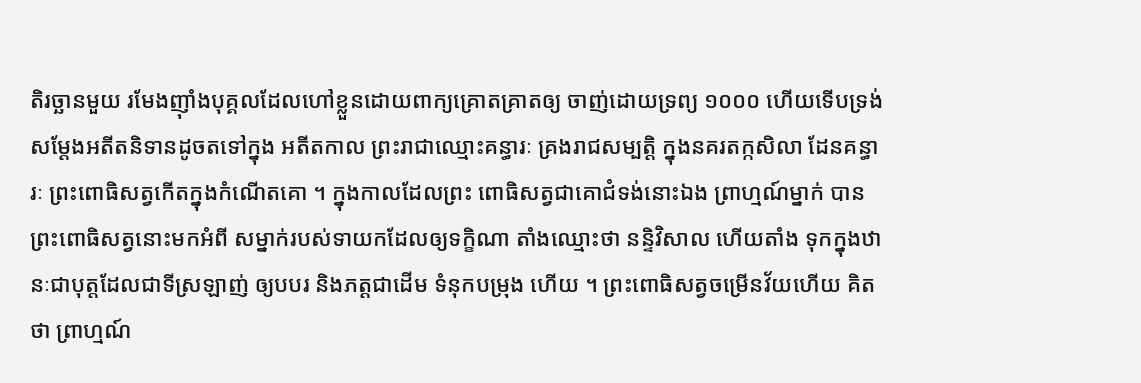តិរច្ឆានមួយ រមែងញ៉ាំងបុគ្គលដែលហៅខ្លួនដោយពាក្យគ្រោតគ្រាតឲ្យ ចាញ់ដោយទ្រព្យ ១០០០ ហើយទើបទ្រង់សម្តែងអតីតនិទានដូចតទៅក្នុង អតីតកាល ព្រះរាជាឈ្មោះគន្ធារៈ គ្រងរាជសម្បត្តិ ក្នុងនគរតក្កសិលា ដែនគន្ធារៈ ព្រះពោធិសត្វកើតក្នុងកំណើតគោ ។ ក្នុងកាលដែលព្រះ ពោធិសត្វជាគោជំទង់នោះឯង ព្រាហ្មណ៍ម្នាក់ បានព្រះពោធិសត្វនោះមកអំពី សម្នាក់របស់ទាយកដែលឲ្យទក្ខិណា តាំងឈ្មោះថា នន្ទិវិសាល ហើយតាំង ទុកក្នុងឋានៈជាបុត្តដែលជាទីស្រឡាញ់ ឲ្យបបរ និងភត្តជាដើម ទំនុកបម្រុង ហើយ ។ ព្រះពោធិសត្វចម្រើនវ័យហើយ គិតថា ព្រាហ្មណ៍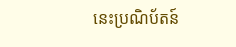នេះប្រណិប័តន៍